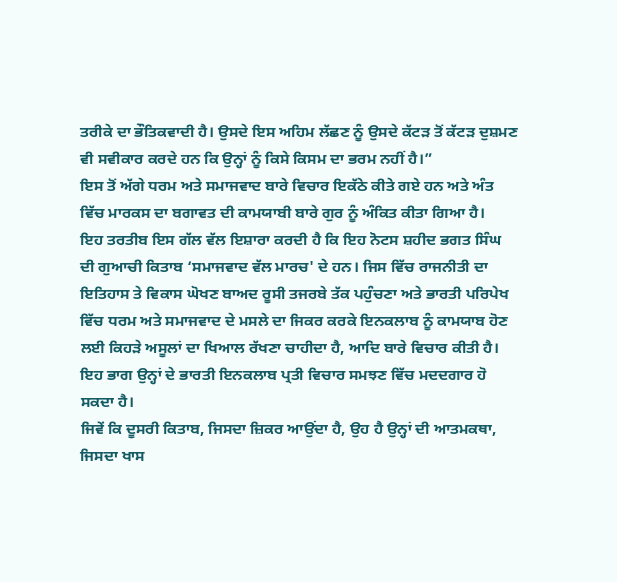ਤਰੀਕੇ ਦਾ ਭੌਤਿਕਵਾਦੀ ਹੈ। ਉਸਦੇ ਇਸ ਅਹਿਮ ਲੱਛਣ ਨੂੰ ਉਸਦੇ ਕੱਟੜ ਤੋਂ ਕੱਟੜ ਦੁਸ਼ਮਣ ਵੀ ਸਵੀਕਾਰ ਕਰਦੇ ਹਨ ਕਿ ਉਨ੍ਹਾਂ ਨੂੰ ਕਿਸੇ ਕਿਸਮ ਦਾ ਭਰਮ ਨਹੀਂ ਹੈ।”
ਇਸ ਤੋਂ ਅੱਗੇ ਧਰਮ ਅਤੇ ਸਮਾਜਵਾਦ ਬਾਰੇ ਵਿਚਾਰ ਇਕੱਠੇ ਕੀਤੇ ਗਏ ਹਨ ਅਤੇ ਅੰਤ ਵਿੱਚ ਮਾਰਕਸ ਦਾ ਬਗਾਵਤ ਦੀ ਕਾਮਯਾਬੀ ਬਾਰੇ ਗੁਰ ਨੂੰ ਅੰਕਿਤ ਕੀਤਾ ਗਿਆ ਹੈ।
ਇਹ ਤਰਤੀਬ ਇਸ ਗੱਲ ਵੱਲ ਇਸ਼ਾਰਾ ਕਰਦੀ ਹੈ ਕਿ ਇਹ ਨੋਟਸ ਸ਼ਹੀਦ ਭਗਤ ਸਿੰਘ ਦੀ ਗੁਆਚੀ ਕਿਤਾਬ ‘ਸਮਾਜਵਾਦ ਵੱਲ ਮਾਰਚ' ਦੇ ਹਨ। ਜਿਸ ਵਿੱਚ ਰਾਜਨੀਤੀ ਦਾ ਇਤਿਹਾਸ ਤੇ ਵਿਕਾਸ ਘੋਖਣ ਬਾਅਦ ਰੂਸੀ ਤਜਰਬੇ ਤੱਕ ਪਹੁੰਚਣਾ ਅਤੇ ਭਾਰਤੀ ਪਰਿਪੇਖ ਵਿੱਚ ਧਰਮ ਅਤੇ ਸਮਾਜਵਾਦ ਦੇ ਮਸਲੇ ਦਾ ਜਿਕਰ ਕਰਕੇ ਇਨਕਲਾਬ ਨੂੰ ਕਾਮਯਾਬ ਹੋਣ ਲਈ ਕਿਹੜੇ ਅਸੂਲਾਂ ਦਾ ਖਿਆਲ ਰੱਖਣਾ ਚਾਹੀਦਾ ਹੈ, ਆਦਿ ਬਾਰੇ ਵਿਚਾਰ ਕੀਤੀ ਹੈ। ਇਹ ਭਾਗ ਉਨ੍ਹਾਂ ਦੇ ਭਾਰਤੀ ਇਨਕਲਾਬ ਪ੍ਰਤੀ ਵਿਚਾਰ ਸਮਝਣ ਵਿੱਚ ਮਦਦਗਾਰ ਹੋ ਸਕਦਾ ਹੈ।
ਜਿਵੇਂ ਕਿ ਦੂਸਰੀ ਕਿਤਾਬ, ਜਿਸਦਾ ਜ਼ਿਕਰ ਆਉਂਦਾ ਹੈ, ਉਹ ਹੈ ਉਨ੍ਹਾਂ ਦੀ ਆਤਮਕਥਾ, ਜਿਸਦਾ ਖਾਸ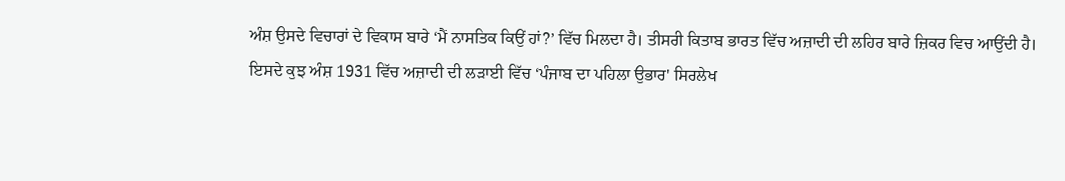ਅੰਸ਼ ਉਸਦੇ ਵਿਚਾਰਾਂ ਦੇ ਵਿਕਾਸ ਬਾਰੇ ‘ਮੈਂ ਨਾਸਤਿਕ ਕਿਉਂ ਹਾਂ?’ ਵਿੱਚ ਮਿਲਦਾ ਹੈ। ਤੀਸਰੀ ਕਿਤਾਬ ਭਾਰਤ ਵਿੱਚ ਅਜ਼ਾਦੀ ਦੀ ਲਹਿਰ ਬਾਰੇ ਜ਼ਿਕਰ ਵਿਚ ਆਉਂਦੀ ਹੈ। ਇਸਦੇ ਕੁਝ ਅੰਸ਼ 1931 ਵਿੱਚ ਅਜ਼ਾਦੀ ਦੀ ਲੜਾਈ ਵਿੱਚ ‘ਪੰਜਾਬ ਦਾ ਪਹਿਲਾ ਉਭਾਰ' ਸਿਰਲੇਖ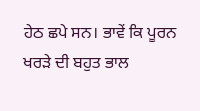ਹੇਠ ਛਪੇ ਸਨ। ਭਾਵੇਂ ਕਿ ਪੂਰਨ ਖਰੜੇ ਦੀ ਬਹੁਤ ਭਾਲ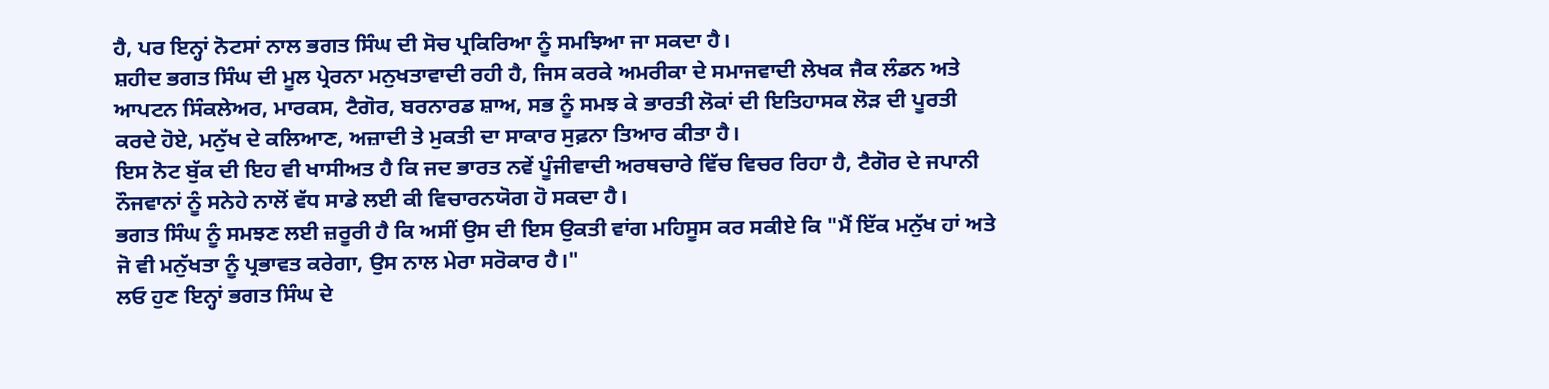ਹੈ, ਪਰ ਇਨ੍ਹਾਂ ਨੋਟਸਾਂ ਨਾਲ ਭਗਤ ਸਿੰਘ ਦੀ ਸੋਚ ਪ੍ਰਕਿਰਿਆ ਨੂੰ ਸਮਝਿਆ ਜਾ ਸਕਦਾ ਹੈ।
ਸ਼ਹੀਦ ਭਗਤ ਸਿੰਘ ਦੀ ਮੂਲ ਪ੍ਰੇਰਨਾ ਮਨੁਖਤਾਵਾਦੀ ਰਹੀ ਹੈ, ਜਿਸ ਕਰਕੇ ਅਮਰੀਕਾ ਦੇ ਸਮਾਜਵਾਦੀ ਲੇਖਕ ਜੈਕ ਲੰਡਨ ਅਤੇ ਆਪਟਨ ਸਿੰਕਲੇਅਰ, ਮਾਰਕਸ, ਟੈਗੋਰ, ਬਰਨਾਰਡ ਸ਼ਾਅ, ਸਭ ਨੂੰ ਸਮਝ ਕੇ ਭਾਰਤੀ ਲੋਕਾਂ ਦੀ ਇਤਿਹਾਸਕ ਲੋੜ ਦੀ ਪੂਰਤੀ ਕਰਦੇ ਹੋਏ, ਮਨੁੱਖ ਦੇ ਕਲਿਆਣ, ਅਜ਼ਾਦੀ ਤੇ ਮੁਕਤੀ ਦਾ ਸਾਕਾਰ ਸੁਫ਼ਨਾ ਤਿਆਰ ਕੀਤਾ ਹੈ।
ਇਸ ਨੋਟ ਬੁੱਕ ਦੀ ਇਹ ਵੀ ਖਾਸੀਅਤ ਹੈ ਕਿ ਜਦ ਭਾਰਤ ਨਵੇਂ ਪੂੰਜੀਵਾਦੀ ਅਰਥਚਾਰੇ ਵਿੱਚ ਵਿਚਰ ਰਿਹਾ ਹੈ, ਟੈਗੋਰ ਦੇ ਜਪਾਨੀ ਨੌਜਵਾਨਾਂ ਨੂੰ ਸਨੇਹੇ ਨਾਲੋਂ ਵੱਧ ਸਾਡੇ ਲਈ ਕੀ ਵਿਚਾਰਨਯੋਗ ਹੋ ਸਕਦਾ ਹੈ।
ਭਗਤ ਸਿੰਘ ਨੂੰ ਸਮਝਣ ਲਈ ਜ਼ਰੂਰੀ ਹੈ ਕਿ ਅਸੀਂ ਉਸ ਦੀ ਇਸ ਉਕਤੀ ਵਾਂਗ ਮਹਿਸੂਸ ਕਰ ਸਕੀਏ ਕਿ "ਮੈਂ ਇੱਕ ਮਨੁੱਖ ਹਾਂ ਅਤੇ ਜੋ ਵੀ ਮਨੁੱਖਤਾ ਨੂੰ ਪ੍ਰਭਾਵਤ ਕਰੇਗਾ, ਉਸ ਨਾਲ ਮੇਰਾ ਸਰੋਕਾਰ ਹੈ।"
ਲਓ ਹੁਣ ਇਨ੍ਹਾਂ ਭਗਤ ਸਿੰਘ ਦੇ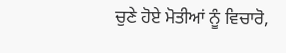ਚੁਣੇ ਹੋਏ ਮੋਤੀਆਂ ਨੂੰ ਵਿਚਾਰੋ,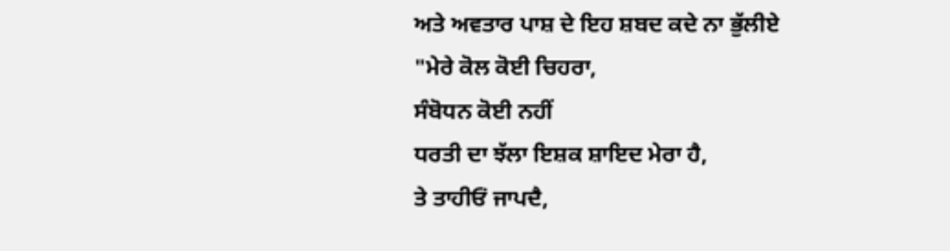ਅਤੇ ਅਵਤਾਰ ਪਾਸ਼ ਦੇ ਇਹ ਸ਼ਬਦ ਕਦੇ ਨਾ ਭੁੱਲੀਏ
"ਮੇਰੇ ਕੋਲ ਕੋਈ ਚਿਹਰਾ,
ਸੰਬੋਧਨ ਕੋਈ ਨਹੀਂ
ਧਰਤੀ ਦਾ ਝੱਲਾ ਇਸ਼ਕ ਸ਼ਾਇਦ ਮੇਰਾ ਹੈ,
ਤੇ ਤਾਹੀਓਂ ਜਾਪਦੈ,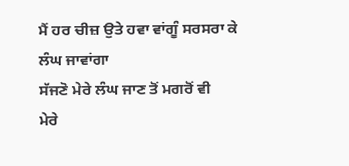ਮੈਂ ਹਰ ਚੀਜ਼ ਉਤੇ ਹਵਾ ਵਾਂਗੂੰ ਸਰਸਰਾ ਕੇ ਲੰਘ ਜਾਵਾਂਗਾ
ਸੱਜਣੋ ਮੇਰੇ ਲੰਘ ਜਾਣ ਤੋਂ ਮਗਰੋਂ ਵੀ
ਮੇਰੇ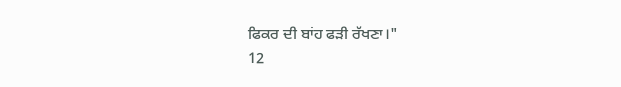ਫਿਕਰ ਦੀ ਬਾਂਹ ਫੜੀ ਰੱਖਣਾ।"
12